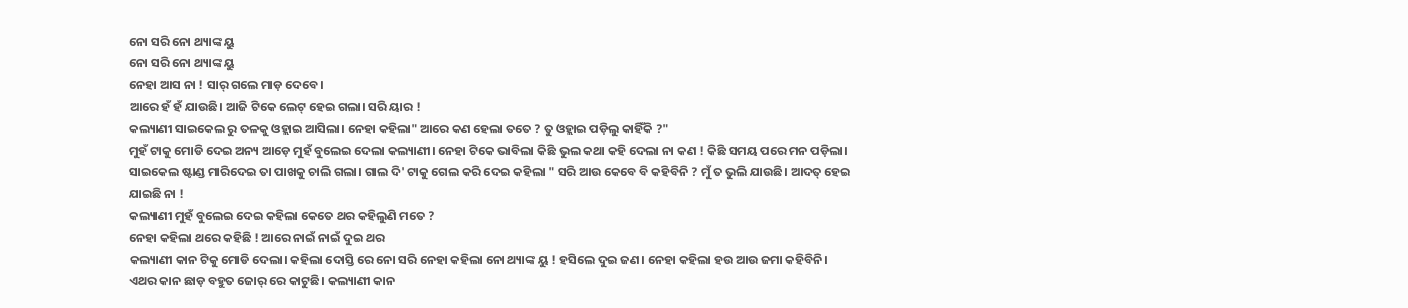ନୋ ସରି ନୋ ଥ୍ୟାଙ୍କ ୟୁ
ନୋ ସରି ନୋ ଥ୍ୟାଙ୍କ ୟୁ
ନେହା ଆସ ନା ! ସାର୍ ଗଲେ ମାଡ଼ ଦେବେ।
ଆରେ ହଁ ହଁ ଯାଉଛି। ଆଜି ଟିକେ ଲେଟ୍ ହେଇ ଗଲା। ସରି ୟାର !
କଲ୍ୟାଣୀ ସାଇକେଲ ରୁ ତଳକୁ ଓହ୍ଲାଇ ଆସିଲା। ନେହା କହିଲା" ଆରେ କଣ ହେଲା ତତେ ? ତୁ ଓହ୍ଲାଇ ପଡ଼ିଲୁ କାହିଁକି ?"
ମୁହଁ ଟାକୁ ମୋଡି ଦେଇ ଅନ୍ୟ ଆଡ଼େ ମୁହଁ ବୁଲେଇ ଦେଲା କଲ୍ୟାଣୀ। ନେହା ଟିକେ ଭାବିଲା କିଛି ଭୁଲ କଥା କହି ଦେଲା ନା କଣ ! କିଛି ସମୟ ପରେ ମନ ପଡ଼ିଲା। ସାଇକେଲ ଷ୍ଟାଣ୍ଡ ମାରିଦେଇ ତା ପାଖକୁ ଚାଲି ଗଲା। ଗାଲ ଦି' ଟାକୁ ଗେଲ କରି ଦେଇ କହିଲା " ସରି ଆଉ କେବେ ବି କହିବିନି ? ମୁଁ ତ ଭୁଲି ଯାଉଛି। ଆଦତ୍ ହେଇ ଯାଇଛି ନା !
କଲ୍ୟାଣୀ ମୁହଁ ବୁଲେଇ ଦେଇ କହିଲା କେତେ ଥର କହିଲୁଣି ମତେ ?
ନେହା କହିଲା ଥରେ କହିଛି ! ଆରେ ନାଇଁ ନାଇଁ ଦୁଇ ଥର
କଲ୍ୟାଣୀ କାନ ଟିକୁ ମୋଡି ଦେଲା। କହିଲା ଦୋସ୍ତି ରେ ନୋ ସରି ନେହା କହିଲା ନୋ ଥ୍ୟାଙ୍କ ୟୁ ! ହସିଲେ ଦୁଇ ଜଣ। ନେହା କହିଲା ହଉ ଆଉ ଜମା କହିବିନି। ଏଥର କାନ ଛାଡ଼ ବହୁତ ଜୋର୍ ରେ କାଟୁଛି। କଲ୍ୟାଣୀ କାନ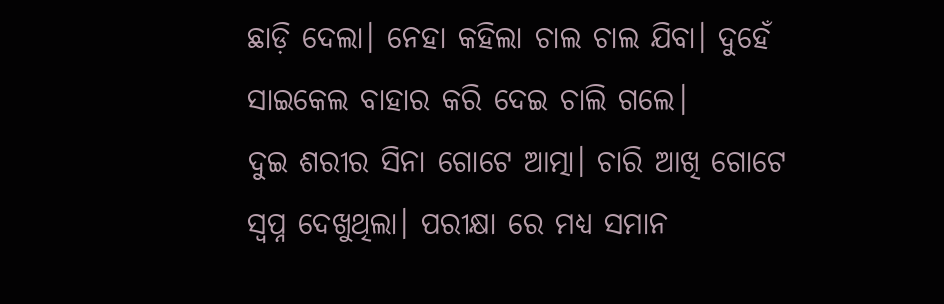ଛାଡ଼ି ଦେଲା। ନେହା କହିଲା ଚାଲ ଚାଲ ଯିବା। ଦୁହେଁ ସାଇକେଲ ବାହାର କରି ଦେଇ ଚାଲି ଗଲେ।
ଦୁଇ ଶରୀର ସିନା ଗୋଟେ ଆତ୍ମା। ଚାରି ଆଖି ଗୋଟେ ସ୍ବପ୍ନ ଦେଖୁଥିଲା। ପରୀକ୍ଷା ରେ ମଧ୍ୟ ସମାନ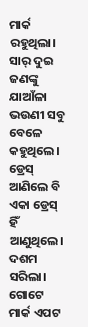ମାର୍କ ରହୁଥିଲା। ସାର୍ ଦୁଇ ଜଣଙ୍କୁ ଯାଆଁଳା ଭଉଣୀ ସବୁ ବେଳେ କହୁଥିଲେ। ଡ୍ରେସ୍ ଆଣିଲେ ବି ଏକା ଡ୍ରେସ୍ ହିଁ ଆଣୁଥିଲେ। ଦଶମ ସରିଲା। ଗୋଟେ ମାର୍କ ଏପଟ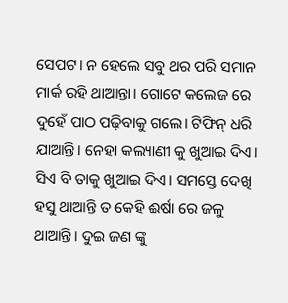ସେପଟ। ନ ହେଲେ ସବୁ ଥର ପରି ସମାନ ମାର୍କ ରହି ଥାଆନ୍ତା। ଗୋଟେ କଲେଜ ରେ ଦୁହେଁ ପାଠ ପଢ଼ିବାକୁ ଗଲେ। ଟିଫିନ୍ ଧରି ଯାଆନ୍ତି। ନେହା କଲ୍ୟାଣୀ କୁ ଖୁଆଇ ଦିଏ। ସିଏ ବି ତାକୁ ଖୁଆଇ ଦିଏ। ସମସ୍ତେ ଦେଖି ହସୁ ଥାଆନ୍ତି ତ କେହି ଈର୍ଷା ରେ ଜଳୁ ଥାଆନ୍ତି। ଦୁଇ ଜଣ ଙ୍କୁ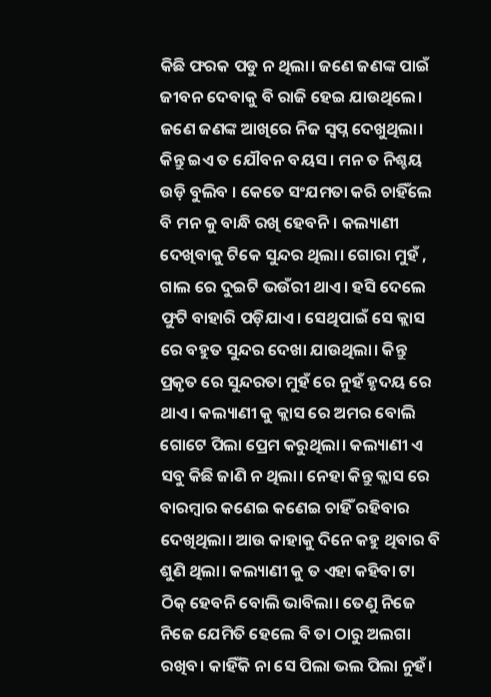କିଛି ଫରକ ପଡୁ ନ ଥିଲା। ଜଣେ ଜଣଙ୍କ ପାଇଁ ଜୀବନ ଦେବାକୁ ବି ରାଜି ହେଇ ଯାଉଥିଲେ। ଜଣେ ଜଣଙ୍କ ଆଖିରେ ନିଜ ସ୍ଵପ୍ନ ଦେଖୁଥିଲା।
କିନ୍ତୁ ଇଏ ତ ଯୌବନ ବୟସ। ମନ ତ ନିଶ୍ଚୟ ଉଡ଼ି ବୁଲିବ । କେତେ ସଂଯମତା କରି ଚାହିଁଲେ ବି ମନ କୁ ବାନ୍ଧି ରଖି ହେବନି। କଲ୍ୟାଣୀ ଦେଖିବାକୁ ଟିକେ ସୁନ୍ଦର ଥିଲା। ଗୋରା ମୁହଁ , ଗାଲ ରେ ଦୁଇଟି ଭଉଁରୀ ଥାଏ। ହସି ଦେଲେ ଫୁଟି ବାହାରି ପଡ଼ିଯାଏ। ସେଥିପାଇଁ ସେ କ୍ଲାସ ରେ ବହୁତ ସୁନ୍ଦର ଦେଖା ଯାଉଥିଲା। କିନ୍ତୁ ପ୍ରକୃତ ରେ ସୁନ୍ଦରତା ମୁହଁ ରେ ନୁହଁ ହୃଦୟ ରେ ଥାଏ। କଲ୍ୟାଣୀ କୁ କ୍ଲାସ ରେ ଅମର ବୋଲି ଗୋଟେ ପିଲା ପ୍ରେମ କରୁଥିଲା। କଲ୍ୟାଣୀ ଏ ସବୁ କିଛି ଜାଣି ନ ଥିଲା। ନେହା କିନ୍ତୁ କ୍ଲାସ ରେ ବାରମ୍ବାର କଣେଇ କଣେଇ ଚାହିଁ ରହିବାର ଦେଖିଥିଲା। ଆଉ କାହାକୁ ଦିନେ କହୁ ଥିବାର ବି ଶୁଣି ଥିଲା। କଲ୍ୟାଣୀ କୁ ତ ଏହା କହିବା ଟା ଠିକ୍ ହେବନି ବୋଲି ଭାବିଲା। ତେଣୁ ନିଜେ ନିଜେ ଯେମିତି ହେଲେ ବି ତା ଠାରୁ ଅଲଗା ରଖିବ। କାହିଁକି ନା ସେ ପିଲା ଭଲ ପିଲା ନୁହଁ।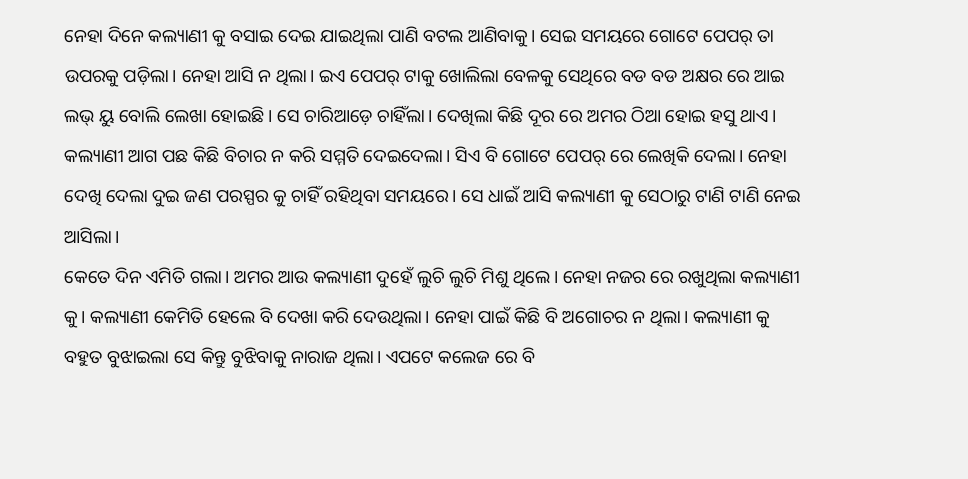ନେହା ଦିନେ କଲ୍ୟାଣୀ କୁ ବସାଇ ଦେଇ ଯାଇଥିଲା ପାଣି ବଟଲ ଆଣିବାକୁ। ସେଇ ସମୟରେ ଗୋଟେ ପେପର୍ ତା ଉପରକୁ ପଡ଼ିଲା। ନେହା ଆସି ନ ଥିଲା। ଇଏ ପେପର୍ ଟାକୁ ଖୋଲିଲା ବେଳକୁ ସେଥିରେ ବଡ ବଡ ଅକ୍ଷର ରେ ଆଇ ଲଭ୍ ୟୁ ବୋଲି ଲେଖା ହୋଇଛି। ସେ ଚାରିଆଡ଼େ ଚାହିଁଲା। ଦେଖିଲା କିଛି ଦୂର ରେ ଅମର ଠିଆ ହୋଇ ହସୁ ଥାଏ। କଲ୍ୟାଣୀ ଆଗ ପଛ କିଛି ବିଚାର ନ କରି ସମ୍ମତି ଦେଇଦେଲା। ସିଏ ବି ଗୋଟେ ପେପର୍ ରେ ଲେଖିକି ଦେଲା। ନେହା ଦେଖି ଦେଲା ଦୁଇ ଜଣ ପରସ୍ପର କୁ ଚାହିଁ ରହିଥିବା ସମୟରେ। ସେ ଧାଇଁ ଆସି କଲ୍ୟାଣୀ କୁ ସେଠାରୁ ଟାଣି ଟାଣି ନେଇ ଆସିଲା।
କେତେ ଦିନ ଏମିତି ଗଲା। ଅମର ଆଉ କଲ୍ୟାଣୀ ଦୁହେଁ ଲୁଚି ଲୁଚି ମିଶୁ ଥିଲେ। ନେହା ନଜର ରେ ରଖୁଥିଲା କଲ୍ୟାଣୀ କୁ। କଲ୍ୟାଣୀ କେମିତି ହେଲେ ବି ଦେଖା କରି ଦେଉଥିଲା। ନେହା ପାଇଁ କିଛି ବି ଅଗୋଚର ନ ଥିଲା। କଲ୍ୟାଣୀ କୁ ବହୁତ ବୁଝାଇଲା ସେ କିନ୍ତୁ ବୁଝିବାକୁ ନାରାଜ ଥିଲା। ଏପଟେ କଲେଜ ରେ ବି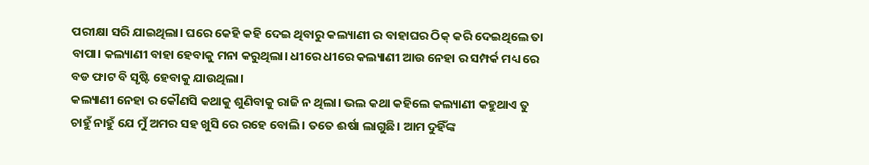ପରୀକ୍ଷା ସରି ଯାଇଥିଲା। ଘରେ କେହି କହି ଦେଇ ଥିବାରୁ କଲ୍ୟାଣୀ ର ବାହାଘର ଠିକ୍ କରି ଦେଇଥିଲେ ତା ବାପା। କଲ୍ୟାଣୀ ବାହା ହେବାକୁ ମନା କରୁଥିଲା। ଧୀରେ ଧୀରେ କଲ୍ୟାଣୀ ଆଉ ନେହା ର ସମ୍ପର୍କ ମଧ୍ୟ ରେ ବଡ ଫାଟ ବି ସୃଷ୍ଟି ହେବାକୁ ଯାଉଥିଲା।
କଲ୍ୟାଣୀ ନେହା ର କୌଣସି କଥାକୁ ଶୁଣିବାକୁ ରାଜି ନ ଥିଲା। ଭଲ କଥା କହିଲେ କଲ୍ୟାଣୀ କହୁଥାଏ ତୁ ଚାହୁଁ ନାହୁଁ ଯେ ମୁଁ ଅମର ସହ ଖୁସି ରେ ରହେ ବୋଲି। ତତେ ଈର୍ଷା ଲାଗୁଛି। ଆମ ଦୁହିଁଙ୍କ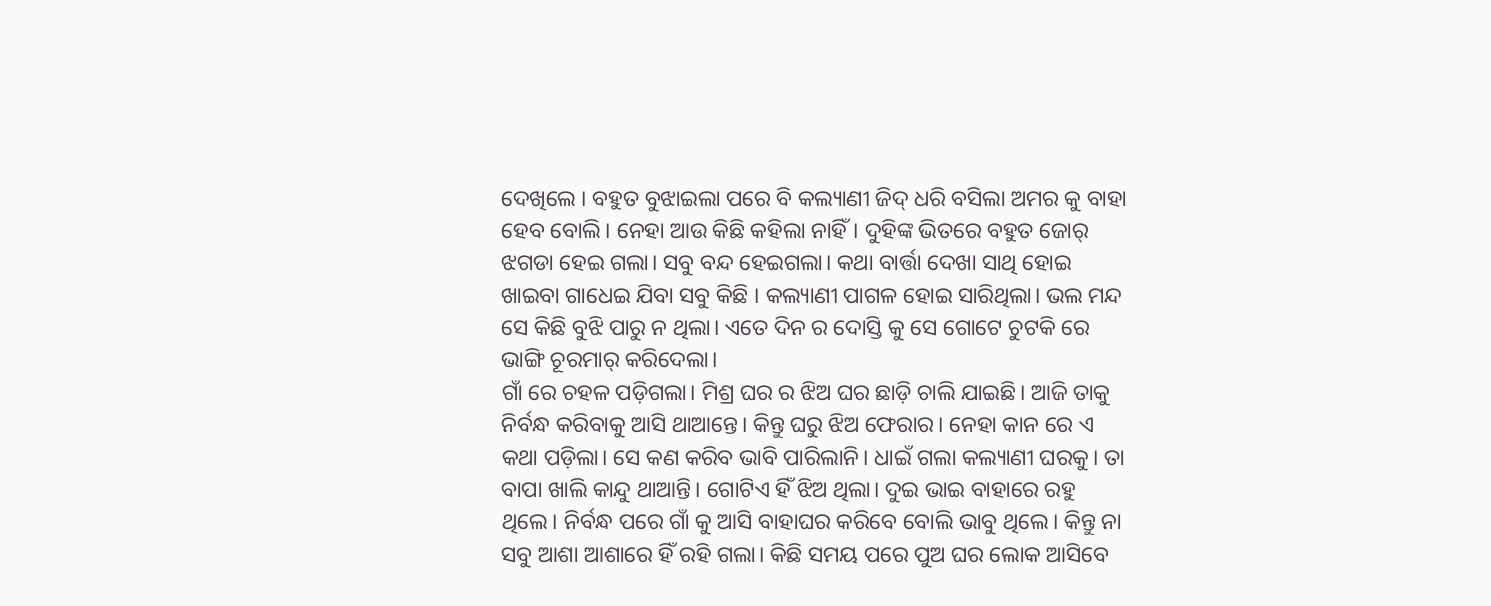ଦେଖିଲେ । ବହୁତ ବୁଝାଇଲା ପରେ ବି କଲ୍ୟାଣୀ ଜିଦ୍ ଧରି ବସିଲା ଅମର କୁ ବାହା ହେବ ବୋଲି। ନେହା ଆଉ କିଛି କହିଲା ନାହିଁ। ଦୁହିଙ୍କ ଭିତରେ ବହୁତ ଜୋର୍ ଝଗଡା ହେଇ ଗଲା। ସବୁ ବନ୍ଦ ହେଇଗଲା। କଥା ବାର୍ତ୍ତା ଦେଖା ସାଥି ହୋଇ ଖାଇବା ଗାଧେଇ ଯିବା ସବୁ କିଛି । କଲ୍ୟାଣୀ ପାଗଳ ହୋଇ ସାରିଥିଲା। ଭଲ ମନ୍ଦ ସେ କିଛି ବୁଝି ପାରୁ ନ ଥିଲା। ଏତେ ଦିନ ର ଦୋସ୍ତି କୁ ସେ ଗୋଟେ ଚୁଟକି ରେ ଭାଙ୍ଗି ଚୂରମାର୍ କରିଦେଲା।
ଗାଁ ରେ ଚହଳ ପଡ଼ିଗଲା। ମିଶ୍ର ଘର ର ଝିଅ ଘର ଛାଡ଼ି ଚାଲି ଯାଇଛି। ଆଜି ତାକୁ ନିର୍ବନ୍ଧ କରିବାକୁ ଆସି ଥାଆନ୍ତେ। କିନ୍ତୁ ଘରୁ ଝିଅ ଫେରାର। ନେହା କାନ ରେ ଏ କଥା ପଡ଼ିଲା। ସେ କଣ କରିବ ଭାବି ପାରିଲାନି। ଧାଇଁ ଗଲା କଲ୍ୟାଣୀ ଘରକୁ। ତା ବାପା ଖାଲି କାନ୍ଦୁ ଥାଆନ୍ତି। ଗୋଟିଏ ହିଁ ଝିଅ ଥିଲା। ଦୁଇ ଭାଇ ବାହାରେ ରହୁ ଥିଲେ। ନିର୍ବନ୍ଧ ପରେ ଗାଁ କୁ ଆସି ବାହାଘର କରିବେ ବୋଲି ଭାବୁ ଥିଲେ। କିନ୍ତୁ ନା ସବୁ ଆଶା ଆଶାରେ ହିଁ ରହି ଗଲା। କିଛି ସମୟ ପରେ ପୁଅ ଘର ଲୋକ ଆସିବେ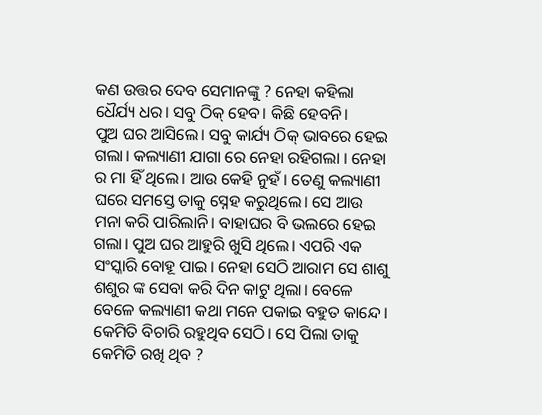କଣ ଉତ୍ତର ଦେବ ସେମାନଙ୍କୁ ? ନେହା କହିଲା ଧୈର୍ଯ୍ୟ ଧର। ସବୁ ଠିକ୍ ହେବ। କିଛି ହେବନି।
ପୁଅ ଘର ଆସିଲେ। ସବୁ କାର୍ଯ୍ୟ ଠିକ୍ ଭାବରେ ହେଇ ଗଲା। କଲ୍ୟାଣୀ ଯାଗା ରେ ନେହା ରହିଗଲା । ନେହା ର ମା ହିଁ ଥିଲେ। ଆଉ କେହି ନୁହଁ। ତେଣୁ କଲ୍ୟାଣୀ ଘରେ ସମସ୍ତେ ତାକୁ ସ୍ନେହ କରୁଥିଲେ। ସେ ଆଉ ମନା କରି ପାରିଲାନି। ବାହାଘର ବି ଭଲରେ ହେଇ ଗଲା। ପୁଅ ଘର ଆହୁରି ଖୁସି ଥିଲେ। ଏପରି ଏକ ସଂସ୍କାରି ବୋହୂ ପାଇ। ନେହା ସେଠି ଆରାମ ସେ ଶାଶୁ ଶଶୁର ଙ୍କ ସେବା କରି ଦିନ କାଟୁ ଥିଲା। ବେଳେ ବେଳେ କଲ୍ୟାଣୀ କଥା ମନେ ପକାଇ ବହୁତ କାନ୍ଦେ। କେମିତି ବିଚାରି ରହୁଥିବ ସେଠି। ସେ ପିଲା ତାକୁ କେମିତି ରଖି ଥିବ ?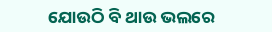ଯୋଉଠି ବି ଥାଉ ଭଲରେ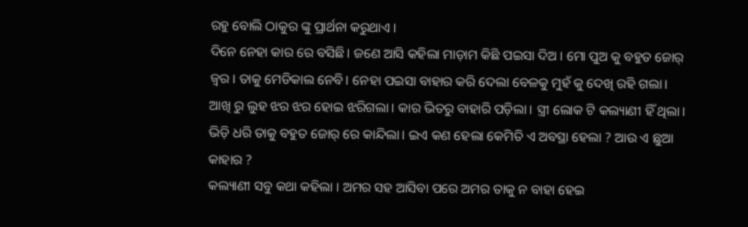ରହୁ ବୋଲି ଠାକୁର ଙ୍କୁ ପ୍ରାର୍ଥନା କରୁଥାଏ।
ଦିନେ ନେହା କାର ରେ ବସିଛି। ଜଣେ ଆସି କହିଲା ମାଡ଼ାମ କିଛି ପଇସା ଦିଅ। ମୋ ପୁଅ କୁ ବହୁତ ଜୋର୍ ଜ୍ଵର। ତାକୁ ମେଡିକାଲ ନେବି। ନେହା ପଇସା ବାହାର କରି ଦେଲା ବେଳକୁ ମୁହଁ କୁ ଦେଖି ରହି ଗଲା। ଆଖି ରୁ ଲୁହ ଝର ଝର ହୋଇ ଝରିଗଲା। କାର ଭିତରୁ ବାହାରି ପଡ଼ିଲା। ସ୍ତ୍ରୀ ଲୋକ ଟି କଲ୍ୟାଣୀ ହିଁ ଥିଲା। ଭିଡ଼ି ଧରି ତାକୁ ବହୁତ ଜୋର୍ ରେ କାନ୍ଦିଲା। ଇଏ କଣ ହେଲା କେମିତି ଏ ଅବସ୍ଥା ହେଲା ? ଆଉ ଏ ଛୁଆ କାହାର ?
କଲ୍ୟାଣୀ ସବୁ କଥା କହିଲା । ଅମର ସହ ଆସିବା ପରେ ଅମର ତାକୁ ନ ବାହା ହେଇ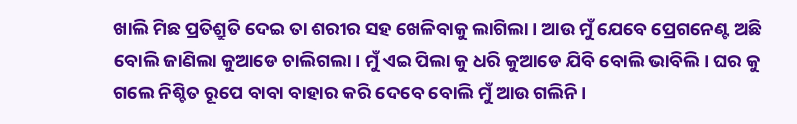ଖାଲି ମିଛ ପ୍ରତିଶ୍ରୁତି ଦେଇ ତା ଶରୀର ସହ ଖେଳିବାକୁ ଲାଗିଲା। ଆଉ ମୁଁ ଯେବେ ପ୍ରେଗନେଣ୍ଟ ଅଛି ବୋଲି ଜାଣିଲା କୁଆଡେ ଚାଲିଗଲା। ମୁଁ ଏଇ ପିଲା କୁ ଧରି କୁଆଡେ ଯିବି ବୋଲି ଭାବିଲି। ଘର କୁ ଗଲେ ନିଶ୍ଚିତ ରୂପେ ବାବା ବାହାର କରି ଦେବେ ବୋଲି ମୁଁ ଆଉ ଗଲିନି।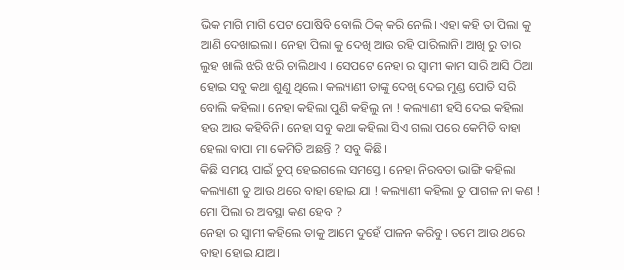ଭିକ ମାଗି ମାଗି ପେଟ ପୋଷିବି ବୋଲି ଠିକ୍ କରି ନେଲି। ଏହା କହି ତା ପିଲା କୁ ଆଣି ଦେଖାଇଲା। ନେହା ପିଲା କୁ ଦେଖି ଆଉ ରହି ପାରିଲାନି। ଆଖି ରୁ ତାର ଲୁହ ଖାଲି ଝରି ଝରି ଚାଲିଥାଏ । ସେପଟେ ନେହା ର ସ୍ବାମୀ କାମ ସାରି ଆସି ଠିଆ ହୋଇ ସବୁ କଥା ଶୁଣୁ ଥିଲେ। କଲ୍ୟାଣୀ ତାଙ୍କୁ ଦେଖି ଦେଇ ମୁଣ୍ଡ ପୋତି ସରି ବୋଲି କହିଲା। ନେହା କହିଲା ପୁଣି କହିଲୁ ନା ! କଲ୍ୟାଣୀ ହସି ଦେଇ କହିଲା ହଉ ଆଉ କହିବିନି। ନେହା ସବୁ କଥା କହିଲା ସିଏ ଗଲା ପରେ କେମିତି ବାହା ହେଲା ବାପା ମା କେମିତି ଅଛନ୍ତି ? ସବୁ କିଛି।
କିଛି ସମୟ ପାଇଁ ଚୁପ୍ ହେଇଗଲେ ସମସ୍ତେ। ନେହା ନିରବତା ଭାଙ୍ଗି କହିଲା କଲ୍ୟାଣୀ ତୁ ଆଉ ଥରେ ବାହା ହୋଇ ଯା ! କଲ୍ୟାଣୀ କହିଲା ତୁ ପାଗଳ ନା କଣ ! ମୋ ପିଲା ର ଅବସ୍ଥା କଣ ହେବ ?
ନେହା ର ସ୍ବାମୀ କହିଲେ ତାକୁ ଆମେ ଦୁହେଁ ପାଳନ କରିବୁ। ତମେ ଆଉ ଥରେ ବାହା ହୋଇ ଯାଅ।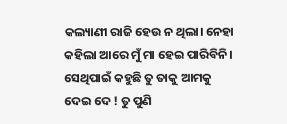କଲ୍ୟାଣୀ ରାଜି ହେଉ ନ ଥିଲା। ନେହା କହିଲା ଆରେ ମୁଁ ମା ହେଇ ପାରିବିନି। ସେଥିପାଇଁ କହୁଛି ତୁ ତାକୁ ଆମକୁ ଦେଇ ଦେ ! ତୁ ପୁଣି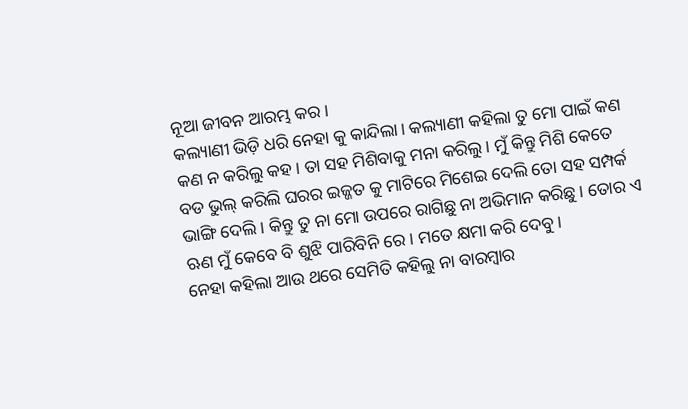ନୂଆ ଜୀବନ ଆରମ୍ଭ କର।
କଲ୍ୟାଣୀ ଭିଡ଼ି ଧରି ନେହା କୁ କାନ୍ଦିଲା। କଲ୍ୟାଣୀ କହିଲା ତୁ ମୋ ପାଇଁ କଣ କଣ ନ କରିଲୁ କହ। ତା ସହ ମିଶିବାକୁ ମନା କରିଲୁ। ମୁଁ କିନ୍ତୁ ମିଶି କେତେ ବଡ ଭୁଲ୍ କରିଲି ଘରର ଇଜ୍ଜତ କୁ ମାଟିରେ ମିଶେଇ ଦେଲି ତୋ ସହ ସମ୍ପର୍କ ଭାଙ୍ଗି ଦେଲି। କିନ୍ତୁ ତୁ ନା ମୋ ଉପରେ ରାଗିଛୁ ନା ଅଭିମାନ କରିଛୁ। ତୋର ଏ ଋଣ ମୁଁ କେବେ ବି ଶୁଝି ପାରିବିନି ରେ। ମତେ କ୍ଷମା କରି ଦେବୁ।
ନେହା କହିଲା ଆଉ ଥରେ ସେମିତି କହିଲୁ ନା ବାରମ୍ବାର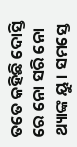ତତେ କହିଛି ଦୋସ୍ତି ରେ ନୋ ସରି ନୋ ଥ୍ୟାଙ୍କ ୟୁ। ସମସ୍ତେ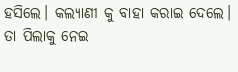ହସିଲେ। କଲ୍ୟାଣୀ କୁ ବାହା କରାଇ ଦେଲେ। ତା ପିଲାକୁ ନେଇ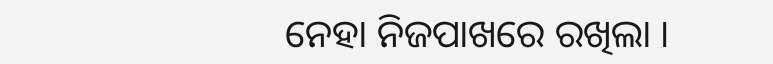ନେହା ନିଜପାଖରେ ରଖିଲା ।